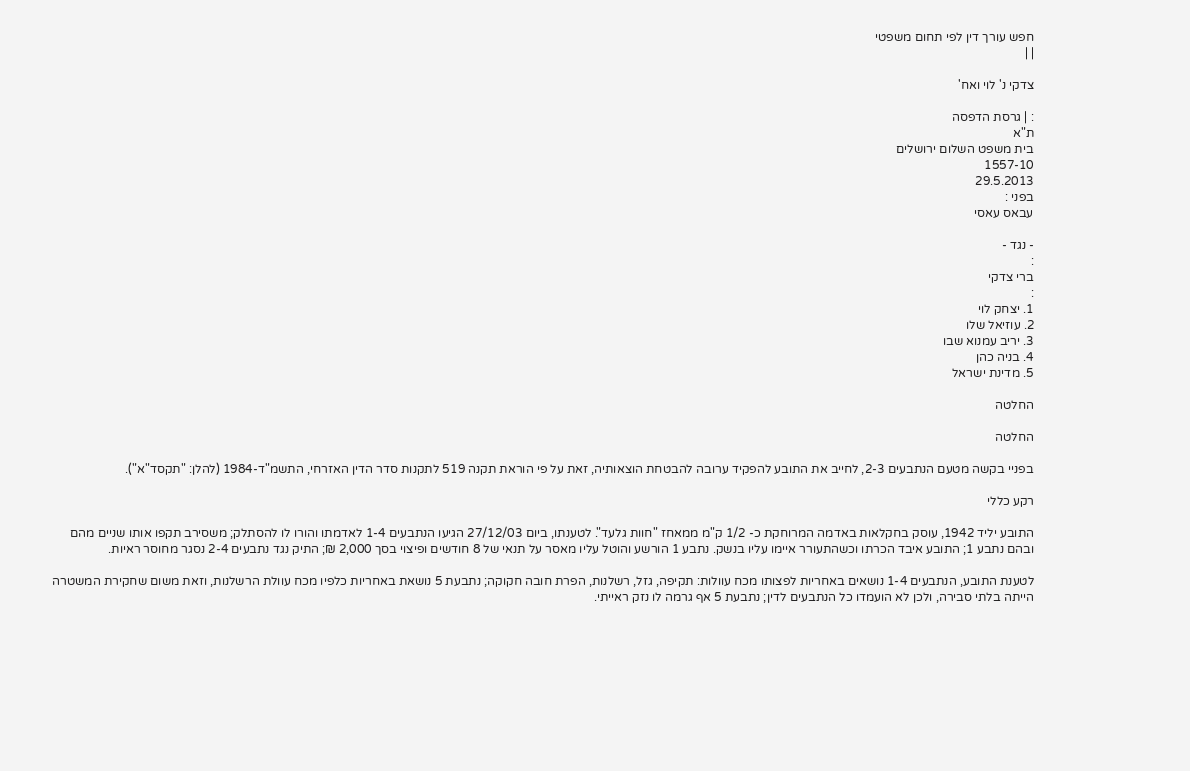חפש עורך דין לפי תחום משפטי
| |

צדקי נ' לוי ואח'

: | גרסת הדפסה
ת"א
בית משפט השלום ירושלים
1557-10
29.5.2013
בפני :
עבאס עאסי

- נגד -
:
ברי צדקי
:
1. יצחק לוי
2. עוזיאל שלו
3. יריב עמנוא שבו
4. בניה כהן
5. מדינת ישראל

החלטה

החלטה

בפניי בקשה מטעם הנתבעים 2-3, לחייב את התובע להפקיד ערובה להבטחת הוצאותיה, זאת על פי הוראת תקנה 519 לתקנות סדר הדין האזרחי, התשמ"ד-1984 (להלן: "תקסד"א").

רקע כללי

התובע יליד 1942, עוסק בחקלאות באדמה המרוחקת כ- 1/2 ק"מ ממאחז "חוות גלעד". לטענתו, ביום 27/12/03 הגיעו הנתבעים 1-4 לאדמתו והורו לו להסתלק; משסירב תקפו אותו שניים מהם ובהם נתבע 1; התובע איבד הכרתו וכשהתעורר איימו עליו בנשק. נתבע 1 הורשע והוטל עליו מאסר על תנאי של 8 חודשים ופיצוי בסך 2,000 ₪; התיק נגד נתבעים 2-4 נסגר מחוסר ראיות.

לטענת התובע, הנתבעים 1-4 נושאים באחריות לפצותו מכח עוולות: תקיפה, גזל, רשלנות, הפרת חובה חקוקה; נתבעת 5 נושאת באחריות כלפיו מכח עוולת הרשלנות, וזאת משום שחקירת המשטרה הייתה בלתי סבירה, ולכן לא הועמדו כל הנתבעים לדין; נתבעת 5 אף גרמה לו נזק ראייתי.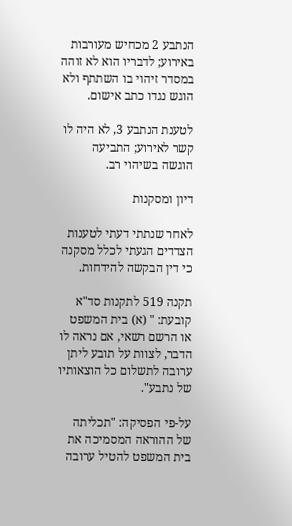הנתבע 2 מכחיש מעורבות באירוע; לדבריו הוא לא זוהה במסדר זיהוי בו השתתף ולא הוגש נגדו כתב אישום.

לטענת הנתבע 3, לא היה לו קשר לאירוע; התביעה הוגשה בשיהוי רב.

דיון ומסקנות

לאחר שנתתי דעתי לטענות הצדדים הגעתי לכלל מסקנה כי דין הבקשה להידחות.

תקנה 519 לתקנות סד"א קובעת: " (א) בית המשפט או הרשם רשאי, אם נראה לו הדבר, לצוות על תובע ליתן ערובה לתשלום כל הוצאותיו של נתבע".

על-פי הפסיקה: "תכליתה של ההוראה המסמיכה את בית המשפט להטיל ערובה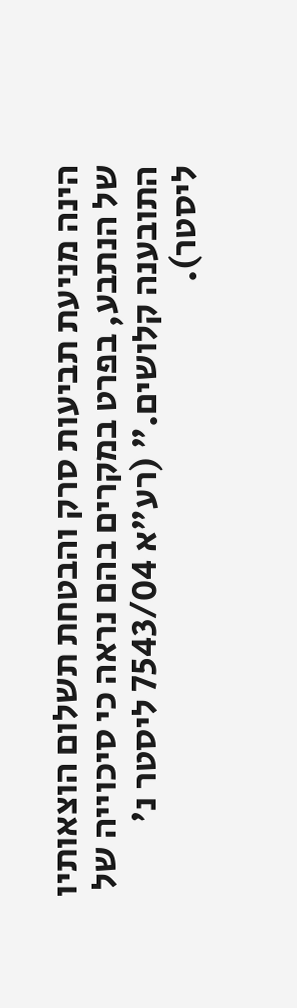הינה מניעת תביעות סרק והבטחת תשלום הוצאותיו של הנתבע, בפרט במקרים בהם נראה כי סיכוייה של התובענה קלושים." (רע"א 7543/04 ליסטר נ' ליסטר).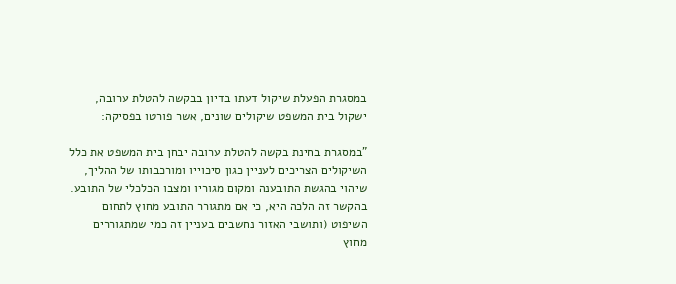במסגרת הפעלת שיקול דעתו בדיון בבקשה להטלת ערובה, ישקול בית המשפט שיקולים שונים, אשר פורטו בפסיקה:

"במסגרת בחינת בקשה להטלת ערובה יבחן בית המשפט את כלל השיקולים הצריכים לעניין כגון סיכוייו ומורכבותו של ההליך, שיהוי בהגשת התובענה ומקום מגוריו ומצבו הכלכלי של התובע. בהקשר זה הלכה היא, כי אם מתגורר התובע מחוץ לתחום השיפוט (ותושבי האזור נחשבים בעניין זה כמי שמתגוררים מחוץ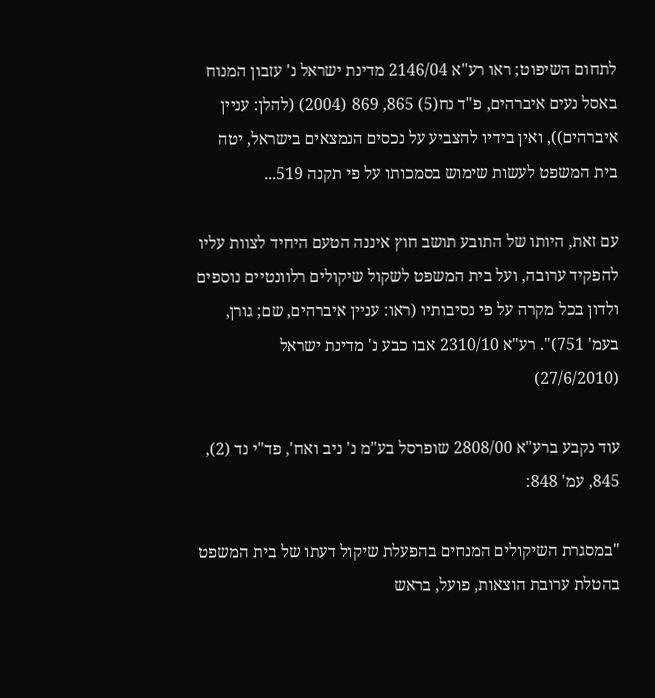לתחום השיפוט; ראו רע"א 2146/04 מדינת ישראל נ' עזבון המנוח באסל נעים איברהים, פ"ד נח(5) 865, 869 (2004) (להלן: עניין איברהים)), ואין בידיו להצביע על נכסים הנמצאים בישראל, יטה בית המשפט לעשות שימוש בסמכותו על פי תקנה 519...

עם זאת, היותו של התובע תושב חוץ איננה הטעם היחיד לצוות עליו להפקיד ערובה, ועל בית המשפט לשקול שיקולים רלוונטיים נוספים ולדון בכל מקרה על פי נסיבותיו (ראו: עניין איברהים, שם; גורן, בעמ' 751)". רע"א 2310/10 אבו כבע נ' מדינת ישראל (27/6/2010)

עוד נקבע ברע"א 2808/00 שופרסל בע"מ נ' ניב ואח', פד"י נד (2), 845, עמ' 848:

"במסגרת השיקולים המנחים בהפעלת שיקול דעתו של בית המשפט בהטלת ערובת הוצאות, פועל, בראש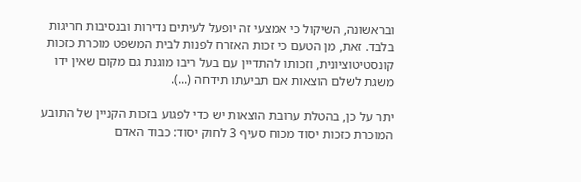ובראשונה, השיקול כי אמצעי זה יופעל לעיתים נדירות ובנסיבות חריגות בלבד. זאת, מן הטעם כי זכות האזרח לפנות לבית המשפט מוכרת כזכות קונסטיטוציונית, וזכותו להתדיין עם בעל ריבו מוגנת גם מקום שאין ידו משגת לשלם הוצאות אם תביעתו תידחה (...).

יתר על כן, בהטלת ערובת הוצאות יש כדי לפגוע בזכות הקניין של התובע המוכרת כזכות יסוד מכוח סעיף 3 לחוק יסוד: כבוד האדם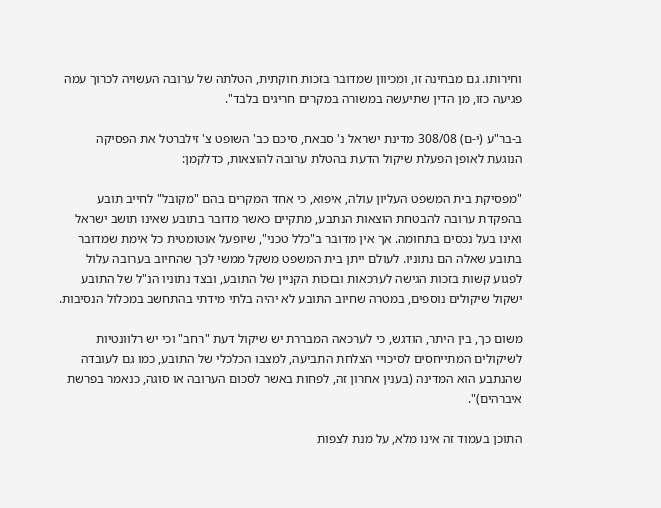וחירותו. גם מבחינה זו, ומכיוון שמדובר בזכות חוקתית, הטלתה של ערובה העשויה לכרוך עמה פגיעה כזו, מן הדין שתיעשה במשורה במקרים חריגים בלבד".

ב-בר"ע (י-ם) 308/08 מדינת ישראל נ' סבאח, סיכם כב' השופט צ' זילברטל את הפסיקה הנוגעת לאופן הפעלת שיקול הדעת בהטלת ערובה להוצאות, כדלקמן:

"מפסיקת בית המשפט העליון עולה, איפוא, כי אחד המקרים בהם "מקובל" לחייב תובע בהפקדת ערובה להבטחת הוצאות הנתבע, מתקיים כאשר מדובר בתובע שאינו תושב ישראל ואינו בעל נכסים בתחומה. אך אין מדובר ב"כלל טכני", שיופעל אוטומטית כל אימת שמדובר בתובע שאלה הם נתוניו. לעולם ייתן בית המשפט משקל ממשי לכך שהחיוב בערובה עלול לפגוע קשות בזכות הגישה לערכאות ובזכות הקניין של התובע, ובצד נתוניו הנ"ל של התובע ישקול שיקולים נוספים, במטרה שחיוב התובע לא יהיה בלתי מידתי בהתחשב במכלול הנסיבות.

משום כך, בין היתר, הודגש, כי לערכאה המבררת יש שיקול דעת "רחב" וכי יש רלוונטיות לשיקולים המתייחסים לסיכויי הצלחת התביעה, למצבו הכלכלי של התובע, כמו גם לעובדה שהנתבע הוא המדינה (בענין אחרון זה, לפחות באשר לסכום הערובה או סוגה, כנאמר בפרשת איברהים)".

התוכן בעמוד זה אינו מלא, על מנת לצפות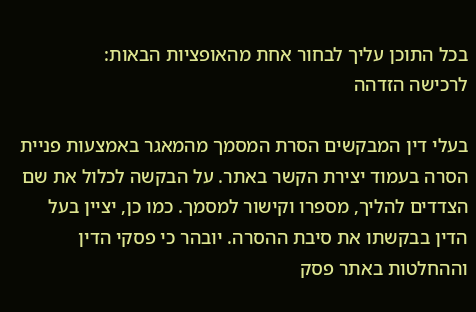בכל התוכן עליך לבחור אחת מהאופציות הבאות:
לרכישה הזדהה

בעלי דין המבקשים הסרת המסמך מהמאגר באמצעות פניית הסרה בעמוד יצירת הקשר באתר. על הבקשה לכלול את שם הצדדים להליך, מספרו וקישור למסמך. כמו כן, יציין בעל הדין בבקשתו את סיבת ההסרה. יובהר כי פסקי הדין וההחלטות באתר פסק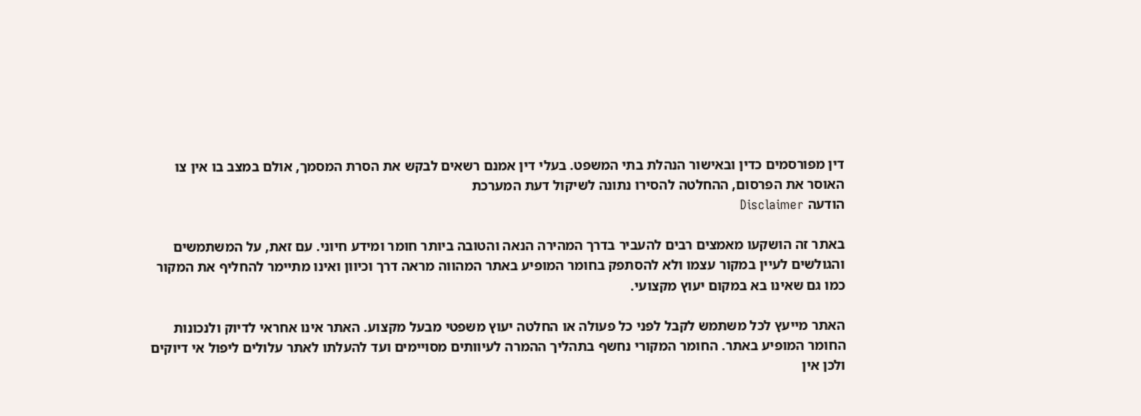דין מפורסמים כדין ובאישור הנהלת בתי המשפט. בעלי דין אמנם רשאים לבקש את הסרת המסמך, אולם במצב בו אין צו האוסר את הפרסום, ההחלטה להסירו נתונה לשיקול דעת המערכת
הודעה Disclaimer

באתר זה הושקעו מאמצים רבים להעביר בדרך המהירה הנאה והטובה ביותר חומר ומידע חיוני. עם זאת, על המשתמשים והגולשים לעיין במקור עצמו ולא להסתפק בחומר המופיע באתר המהווה מראה דרך וכיוון ואינו מתיימר להחליף את המקור כמו גם שאינו בא במקום יעוץ מקצועי.

האתר מייעץ לכל משתמש לקבל לפני כל פעולה או החלטה יעוץ משפטי מבעל מקצוע. האתר אינו אחראי לדיוק ולנכונות החומר המופיע באתר. החומר המקורי נחשף בתהליך ההמרה לעיוותים מסויימים ועד להעלתו לאתר עלולים ליפול אי דיוקים ולכן אין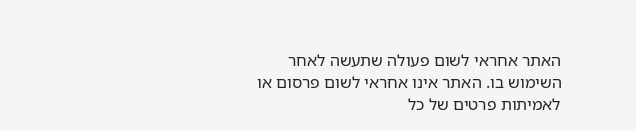האתר אחראי לשום פעולה שתעשה לאחר השימוש בו. האתר אינו אחראי לשום פרסום או לאמיתות פרטים של כל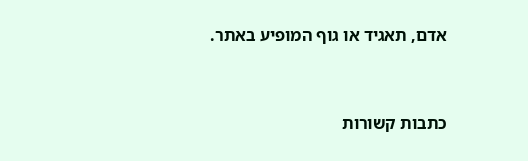אדם, תאגיד או גוף המופיע באתר.




כתבות קשורות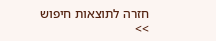חזרה לתוצאות חיפוש >>